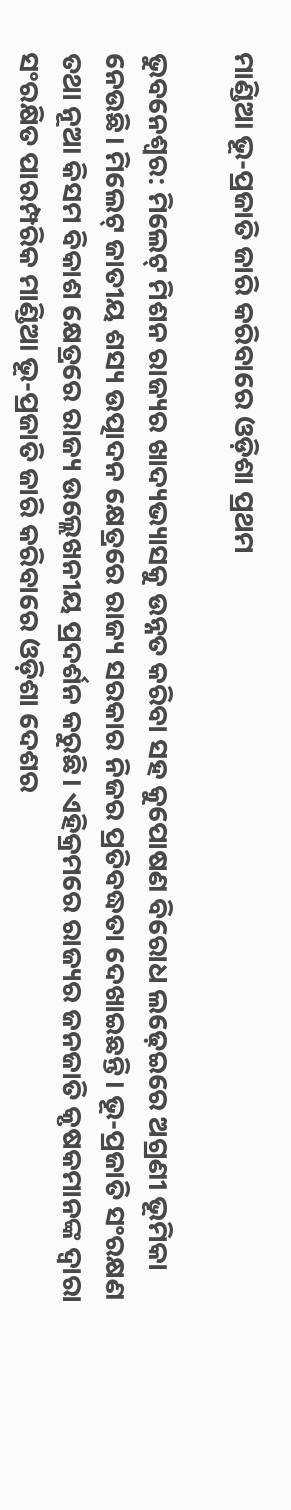ମାଣ୍ଡିଆ ଭୂ-ପ୍ରଜାତି ଜାରି କରିବାରେ ଓଡ଼ିଶା ପ୍ରଥମ

ଭୁବନେଶ୍ୱର: ମିଲେଟ୍‌‌ ମିଶନ ରାଜ୍ୟର ଖାଦ୍ୟଭ୍ୟାସକୁ ଉନ୍ନତ କରିବା ସହ କୁପୋଷଣ ବିରୋଧ ଲଢ଼େଇରେ ଅଗ୍ରଣୀ ଭୂମିକା ନେଉଛି। ମିଲେଟ୍‌‌ ଜାତୀୟ ଶସ୍ୟ ଉତ୍ପାଦନ କ୍ଷେତ୍ରରେ ରାଜ୍ୟ ସରକାର ନିଜର ପ୍ରତିବଦ୍ଧତା ଦେଖାଇଛନ୍ତି। ଭୂ-ପ୍ରଜାତି ସଂରକ୍ଷଣ ତଥା ନୂଆ କିସମ ବିକାଶ କ୍ଷେତ୍ରରେ ରାଜ୍ୟ ଉଲ୍ଲେଖନୀୟ ପ୍ରଦର୍ଶନ କରୁଛି। ଏହିକ୍ରମରେ ରାଜ୍ୟର ଜନଜାତି କୃଷକମାନଙ୍କ ଦ୍ୱାରା ସଂରକ୍ଷିତ ପାରମ୍ପରିକ ମାଣ୍ଡିଆ ଭୂ-ପ୍ରଜାତି ଜାରି କରିବାରେ ଓଡ଼ିଶା ଦେଶର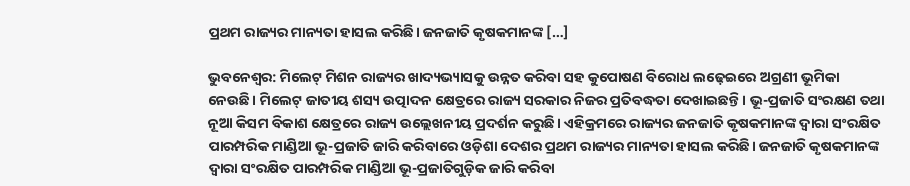ପ୍ରଥମ ରାଜ୍ୟର ମାନ୍ୟତା ହାସଲ କରିଛି। ଜନଜାତି କୃଷକମାନଙ୍କ […]

ଭୁବନେଶ୍ୱର: ମିଲେଟ୍‌‌ ମିଶନ ରାଜ୍ୟର ଖାଦ୍ୟଭ୍ୟାସକୁ ଉନ୍ନତ କରିବା ସହ କୁପୋଷଣ ବିରୋଧ ଲଢ଼େଇରେ ଅଗ୍ରଣୀ ଭୂମିକା ନେଉଛି। ମିଲେଟ୍‌‌ ଜାତୀୟ ଶସ୍ୟ ଉତ୍ପାଦନ କ୍ଷେତ୍ରରେ ରାଜ୍ୟ ସରକାର ନିଜର ପ୍ରତିବଦ୍ଧତା ଦେଖାଇଛନ୍ତି। ଭୂ-ପ୍ରଜାତି ସଂରକ୍ଷଣ ତଥା ନୂଆ କିସମ ବିକାଶ କ୍ଷେତ୍ରରେ ରାଜ୍ୟ ଉଲ୍ଲେଖନୀୟ ପ୍ରଦର୍ଶନ କରୁଛି। ଏହିକ୍ରମରେ ରାଜ୍ୟର ଜନଜାତି କୃଷକମାନଙ୍କ ଦ୍ୱାରା ସଂରକ୍ଷିତ ପାରମ୍ପରିକ ମାଣ୍ଡିଆ ଭୂ-ପ୍ରଜାତି ଜାରି କରିବାରେ ଓଡ଼ିଶା ଦେଶର ପ୍ରଥମ ରାଜ୍ୟର ମାନ୍ୟତା ହାସଲ କରିଛି। ଜନଜାତି କୃଷକମାନଙ୍କ ଦ୍ୱାରା ସଂରକ୍ଷିତ ପାରମ୍ପରିକ ମାଣ୍ଡିଆ ଭୂ-ପ୍ରଜାତିଗୁଡ଼ିକ ଜାରି କରିବା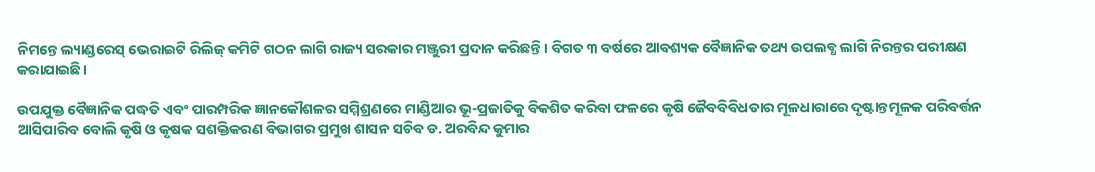ନିମନ୍ତେ ଲ୍ୟାଣ୍ଡରେସ୍‌‌ ଭେରାଇଟି ରିଲିଜ୍‌‌ କମିଟି ଗଠନ ଲାଗି ରାଜ୍ୟ ସରକାର ମଞ୍ଜୁରୀ ପ୍ରଦାନ କରିଛନ୍ତି। ବିଗତ ୩ ବର୍ଷରେ ଆବଶ୍ୟକ ବୈଜ୍ଞାନିକ ତଥ୍ୟ ଉପଲବ୍ଧ ଲାଗି ନିରନ୍ତର ପରୀକ୍ଷଣ କରାଯାଇଛି।

ଉପଯୁକ୍ତ ବୈଜ୍ଞାନିକ ପଦ୍ଧତି ଏବଂ ପାରମ୍ପରିକ ଜ୍ଞାନକୌଶଳର ସମ୍ମିଶ୍ରଣରେ ମାଣ୍ଡିଆର ଭୂ-ପ୍ରଜାତିକୁ ବିକଶିତ କରିବା ଫଳରେ କୃଷି ଜୈବବିବିଧତାର ମୂଳଧାରାରେ ଦୃଷ୍ଟାନ୍ତମୂଳକ ପରିବର୍ତ୍ତନ ଆସିପାରିବ ବୋଲି କୃଷି ଓ କୃଷକ ସଶକ୍ତିକରଣ ବିଭାଗର ପ୍ରମୁଖ ଶାସନ ସଚିବ ଡ. ଅରବିନ୍ଦ କୁମାର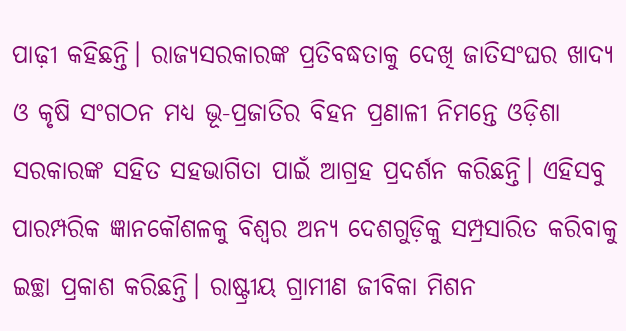ପାଢ଼ୀ କହିଛନ୍ତି। ରାଜ୍ୟସରକାରଙ୍କ ପ୍ରତିବଦ୍ଧତାକୁ ଦେଖି ଜାତିସଂଘର ଖାଦ୍ୟ ଓ କୃଷି ସଂଗଠନ ମଧ୍ୟ ଭୂ-ପ୍ରଜାତିର ବିହନ ପ୍ରଣାଳୀ ନିମନ୍ତେ ଓଡ଼ିଶା ସରକାରଙ୍କ ସହିତ ସହଭାଗିତା ପାଇଁ ଆଗ୍ରହ ପ୍ରଦର୍ଶନ କରିଛନ୍ତି। ଏହିସବୁ ପାରମ୍ପରିକ ଜ୍ଞାନକୌଶଳକୁ ବିଶ୍ୱର ଅନ୍ୟ ଦେଶଗୁଡ଼ିକୁ ସମ୍ପ୍ରସାରିତ କରିବାକୁ ଇଚ୍ଛା ପ୍ରକାଶ କରିଛନ୍ତି। ରାଷ୍ଟ୍ରୀୟ ଗ୍ରାମୀଣ ଜୀବିକା ମିଶନ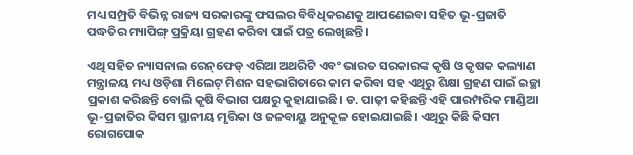ମଧ୍ୟ ସମ୍ପ୍ରତି ବିଭିନ୍ନ ରାଜ୍ୟ ସରକାରଙ୍କୁ ଫସଲର ବିବିଧିକରଣକୁ ଆପଣେଇବା ସହିତ ଭୂ-ପ୍ରଜାତି ପଦ୍ଧତିର ମ୍ୟାପିଙ୍ଗ୍‌‌ ପ୍ରକ୍ରିୟା ଗ୍ରହଣ କରିବା ପାଇଁ ପତ୍ର ଲେଖିଛନ୍ତି।

ଏଥି ସହିତ ନ୍ୟାସନାଲ ରେନ୍‌‌ଫେଡ୍‌‌ ଏରିଆ ଅଥରିଟି ଏବଂ ଭାରତ ସରକାରଙ୍କ କୃଷି ଓ କୃଷକ କଲ୍ୟାଣ ମନ୍ତ୍ରାଳୟ ମଧ୍ୟ ଓଡ଼ିଶା ମିଲେଟ୍‌‌ ମିଶନ ସହଭାଗିତାରେ କାମ କରିବା ସହ ଏଥିରୁ ଶିକ୍ଷା ଗ୍ରହଣ ପାଇଁ ଇଚ୍ଛା ପ୍ରକାଶ କରିଛନ୍ତି ବୋଲି କୃଷି ବିଭାଗ ପକ୍ଷରୁ କୁହାଯାଇଛି। ଡ. ପାଢ଼ୀ କହିଛନ୍ତି ଏହି ପାରମ୍ପରିକ ମାଣ୍ଡିଆ ଭୂ-ପ୍ରଜାତିର କିସମ ସ୍ଥାନୀୟ ମୃତ୍ତିକା ଓ ଜଳବାୟୁ ଅନୁକୂଳ ହୋଇଯାଇଛି। ଏଥିରୁ କିଛି କିସମ ରୋଗପୋକ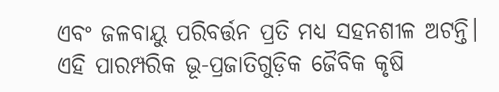ଏବଂ ଜଳବାୟୁ ପରିବର୍ତ୍ତନ ପ୍ରତି ମଧ୍ୟ ସହନଶୀଳ ଅଟନ୍ତି। ଏହି ପାରମ୍ପରିକ ଭୂ-ପ୍ରଜାତିଗୁଡ଼ିକ ଜୈବିକ କୃଷି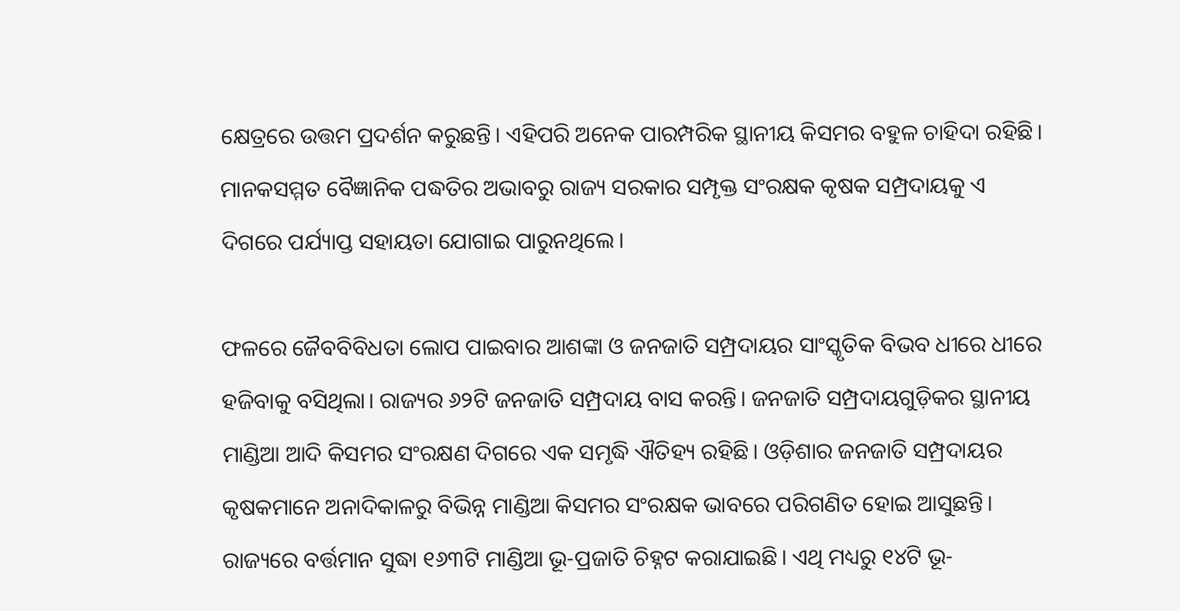କ୍ଷେତ୍ରରେ ଉତ୍ତମ ପ୍ରଦର୍ଶନ କରୁଛନ୍ତି। ଏହିପରି ଅନେକ ପାରମ୍ପରିକ ସ୍ଥାନୀୟ କିସମର ବହୁଳ ଚାହିଦା ରହିଛି। ମାନକସମ୍ମତ ବୈଜ୍ଞାନିକ ପଦ୍ଧତିର ଅଭାବରୁ ରାଜ୍ୟ ସରକାର ସମ୍ପୃକ୍ତ ସଂରକ୍ଷକ କୃଷକ ସମ୍ପ୍ରଦାୟକୁ ଏ ଦିଗରେ ପର୍ଯ୍ୟାପ୍ତ ସହାୟତା ଯୋଗାଇ ପାରୁନଥିଲେ।

ଫଳରେ ଜୈବବିବିଧତା ଲୋପ ପାଇବାର ଆଶଙ୍କା ଓ ଜନଜାତି ସମ୍ପ୍ରଦାୟର ସାଂସ୍କୃତିକ ବିଭବ ଧୀରେ ଧୀରେ ହଜିବାକୁ ବସିଥିଲା। ରାଜ୍ୟର ୬୨ଟି ଜନଜାତି ସମ୍ପ୍ରଦାୟ ବାସ କରନ୍ତି। ଜନଜାତି ସମ୍ପ୍ରଦାୟଗୁଡ଼ିକର ସ୍ଥାନୀୟ ମାଣ୍ଡିଆ ଆଦି କିସମର ସଂରକ୍ଷଣ ଦିଗରେ ଏକ ସମୃଦ୍ଧି ଐତିହ୍ୟ ରହିଛି। ଓଡ଼ିଶାର ଜନଜାତି ସମ୍ପ୍ରଦାୟର କୃଷକମାନେ ଅନାଦିକାଳରୁ ବିଭିନ୍ନ ମାଣ୍ଡିଆ କିସମର ସଂରକ୍ଷକ ଭାବରେ ପରିଗଣିତ ହୋଇ ଆସୁଛନ୍ତି। ରାଜ୍ୟରେ ବର୍ତ୍ତମାନ ସୁଦ୍ଧା ୧୬୩ଟି ମାଣ୍ଡିଆ ଭୂ-ପ୍ରଜାତି ଚିହ୍ନଟ କରାଯାଇଛି। ଏଥି ମଧ୍ୟରୁ ୧୪ଟି ଭୂ-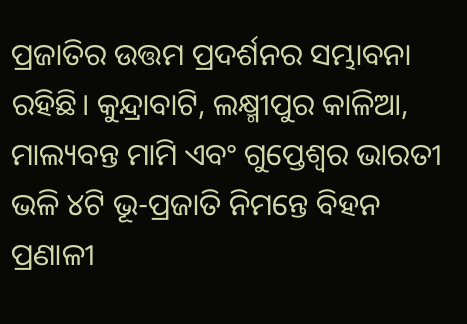ପ୍ରଜାତିର ଉତ୍ତମ ପ୍ରଦର୍ଶନର ସମ୍ଭାବନା ରହିଛି। କୁନ୍ଦ୍ରାବାଟି, ଲକ୍ଷ୍ମୀପୁର କାଳିଆ, ମାଲ୍ୟବନ୍ତ ମାମି ଏବଂ ଗୁପ୍ତେଶ୍ୱର ଭାରତୀ ଭଳି ୪ଟି ଭୂ-ପ୍ରଜାତି ନିମନ୍ତେ ବିହନ ପ୍ରଣାଳୀ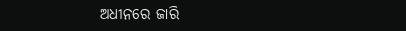ଅଧୀନରେ ଜାରି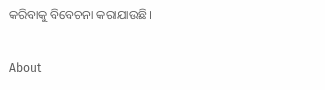କରିବାକୁ ବିବେଚନା କରାଯାଉଛି।

About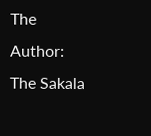The Author: The Sakala